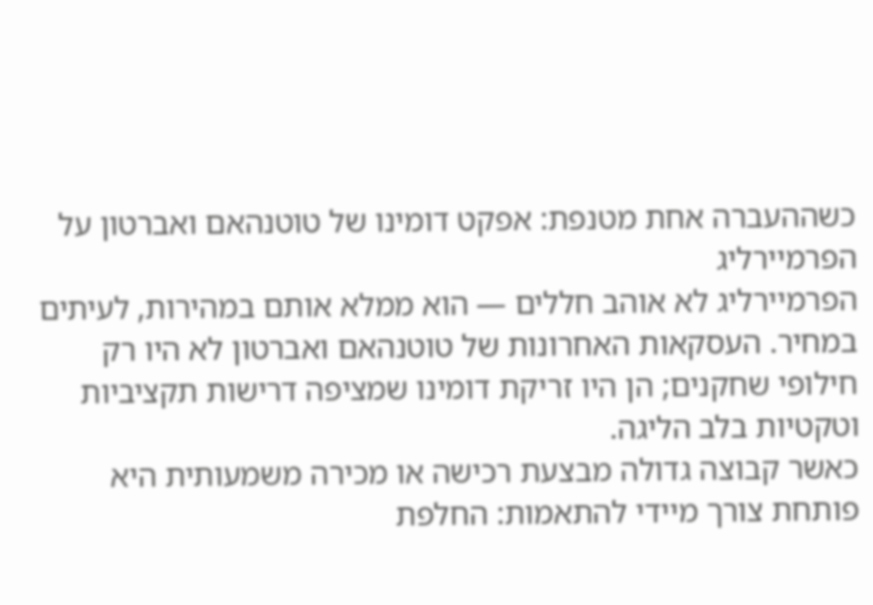כשההעברה אחת מטנפת: אפקט דומינו של טוטנהאם ואברטון על הפרמיירליג
הפרמיירליג לא אוהב חללים — הוא ממלא אותם במהירות, לעיתים במחיר. העסקאות האחרונות של טוטנהאם ואברטון לא היו רק חילופי שחקנים; הן היו זריקת דומינו שמציפה דרישות תקציביות וטקטיות בלב הליגה.
כאשר קבוצה גדולה מבצעת רכישה או מכירה משמעותית היא פותחת צורך מיידי להתאמות: החלפת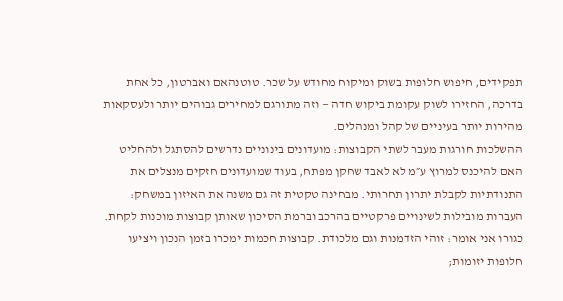תפקידים, חיפוש חלופות בשוק ומיקוח מחודש על שכר. טוטנהאם ואברטון, כל אחת בדרכה, החזירו לשוק עקומת ביקוש חדה — וזה מתורגם למחירים גבוהים יותר ולעסקאות מהירות יותר בעיניים של קהל ומנהלים.
ההשלכות חורגות מעבר לשתי הקבוצות: מועדונים בינוניים נדרשים להסתגל ולהחליט האם להיכנס למרוץ ע״מ לא לאבד שחקן מפתח, בעוד שמועדונים חזקים מנצלים את התנודתיות לקבלת יתרון תחרותי. מבחינה טקטית זה גם משנה את האיזון במשחק: העברות מובילות לשינויים פרקטיים בהרכב וברמת הסיכון שאותן קבוצות מוכנות לקחת.
כגורו אני אומר: זוהי הזדמנות וגם מלכודת. קבוצות חכמות ימכרו בזמן הנכון ויציעו חלופות יזומות;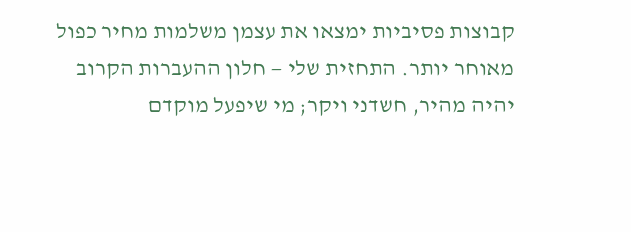קבוצות פסיביות ימצאו את עצמן משלמות מחיר כפול מאוחר יותר. התחזית שלי — חלון ההעברות הקרוב יהיה מהיר, חשדני ויקר; מי שיפעל מוקדם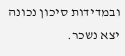ובמדידות סיכון נכונה יצא נשכר.